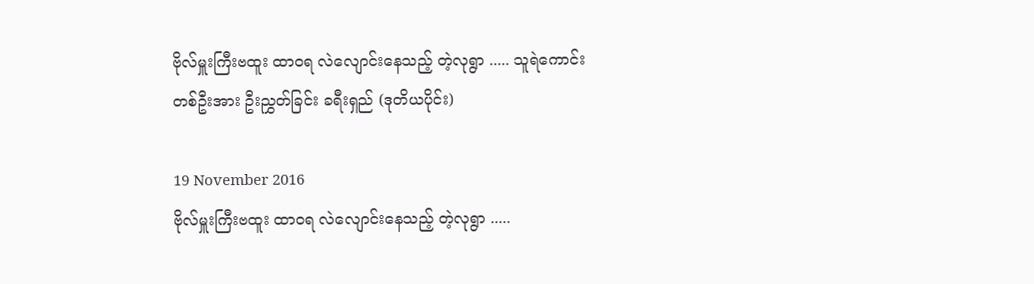ဗိုလ်မှူးကြီးဗထူး ထာဝရ လဲလျောင်းနေသည့် တဲ့လုရွာ ..... သူရဲကောင်းတစ်ဦးအား ဦးညွှတ်ခြင်း ခရီးရှည် (ဒုတိယပိုင်း)

19 November 2016
ဗိုလ်မှူးကြီးဗထူး ထာဝရ လဲလျောင်းနေသည့် တဲ့လုရွာ .....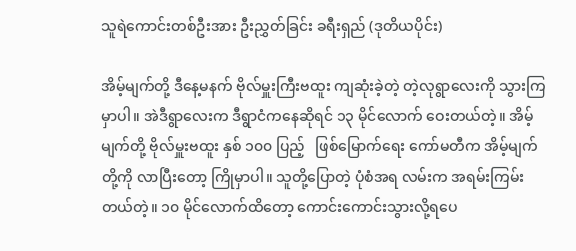သူရဲကောင်းတစ်ဦးအား ဦးညွှတ်ခြင်း ခရီးရှည် (ဒုတိယပိုင်း)

အိမ့်မျက်တို့ ဒီနေ့မနက် ဗိုလ်မှူးကြီးဗထူး ကျဆုံးခဲ့တဲ့ တဲ့လုရွာလေးကို သွားကြမှာပါ။ အဲဒီရွာလေးက ဒီရွာငံကနေဆိုရင် ၁၃ မိုင်လောက် ဝေးတယ်တဲ့။ အိမ့်မျက်တို့ ဗိုလ်မှူးဗထူး နှစ် ၁၀၀ ပြည့်   ဖြစ်မြောက်ရေး ကော်မတီက အိမ့်မျက်တို့ကို လာပြီးတော့ ကြိုမှာပါ။ သူတို့ပြောတဲ့ ပုံစံအရ လမ်းက အရမ်းကြမ်းတယ်တဲ့။ ၁၀ မိုင်လောက်ထိတော့ ကောင်းကောင်းသွားလို့ရပေ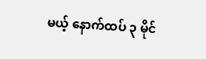မယ့် နောက်ထပ် ၃ မိုင်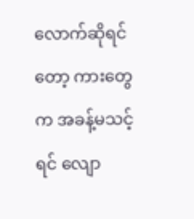လောက်ဆိုရင်တော့ ကားတွေက အခန့်မသင့်ရင် လျော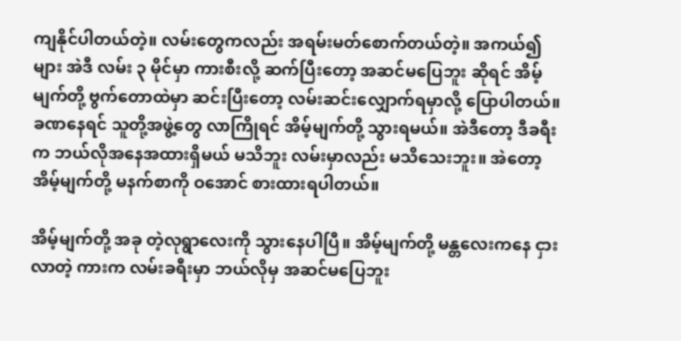ကျနိုင်ပါတယ်တဲ့။ လမ်းတွေကလည်း အရမ်းမတ်စောက်တယ်တဲ့။ အကယ်၍များ အဲဒီ လမ်း ၃ မိုင်မှာ ကားစီးလို့ ဆက်ပြီးတော့ အဆင်မပြေဘူး ဆိုရင် အိမ့်မျက်တို့ ဗွက်တောထဲမှာ ဆင်းပြီးတော့ လမ်းဆင်းလျှောက်ရမှာလို့ ပြောပါတယ်။ ခဏနေရင် သူတို့အဖွဲ့တွေ လာကြိုရင် အိမ့်မျက်တို့ သွားရမယ်။ အဲဒီတော့ ဒီခရီးက ဘယ်လိုအနေအထားရှိမယ် မသိဘူး လမ်းမှာလည်း မသိသေးဘူး။ အဲတော့ အိမ့်မျက်တို့ မနက်စာကို ဝအောင် စားထားရပါတယ်။

အိမ့်မျက်တို့ အခု တဲ့လုရွာလေးကို သွားနေပါပြီ။ အိမ့်မျက်တို့ မန္တလေးကနေ ငှားလာတဲ့ ကားက လမ်းခရီးမှာ ဘယ်လိုမှ အဆင်မပြေဘူး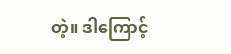တဲ့။ ဒါကြောင့်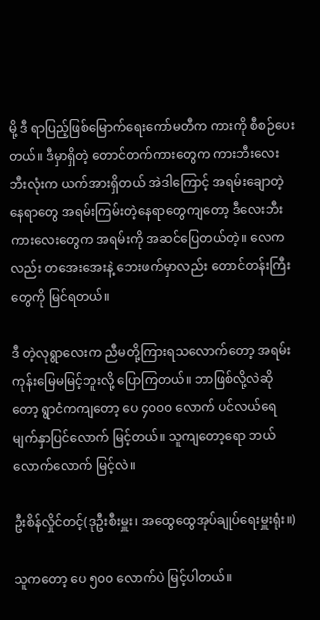မို့ ဒီ ရာပြည့်ဖြစ်မြောက်ရေးကော်မတီက ကားကို စီစဉ်ပေးတယ်။ ဒီမှာရှိတဲ့ တောင်တက်ကားတွေက ကားဘီးလေးဘီးလုံးက ယက်အားရှိတယ် အဲဒါကြောင့် အရမ်းချောတဲ့နေရာတွေ အရမ်းကြမ်းတဲ့နေရာတွေကျတော့ ဒီလေးဘီးကားလေးတွေက အရမ်းကို အဆင်ပြေတယ်တဲ့။ လေကလည်း တအေးအေးနဲ့ ဘေးဖက်မှာလည်း တောင်တန်းကြီးတွေကို မြင်ရတယ်။

ဒီ တဲ့လုရွာလေးက ညီမတို့ကြားရသလောက်တော့ အရမ်း ကုန်းမြေမမြင့်ဘူးလို့ ပြောကြတယ်။ ဘာဖြစ်လို့လဲဆိုတော့ ရွာငံကကျတော့ ပေ ၄၀၀၀ လောက် ပင်လယ်ရေမျက်နှာပြင်လောက် မြင့်တယ်။ သူကျတော့ရော ဘယ်လောက်လောက် မြင့်လဲ။

ဦးစိန်လှိုင်တင့်(ဒုဦးစီးမှူး၊ အထွေထွေအုပ်ချုပ်ရေးမှူးရုံး။)

သူကတော့ ပေ ၅၀၀ လောက်ပဲ မြင့်ပါတယ်။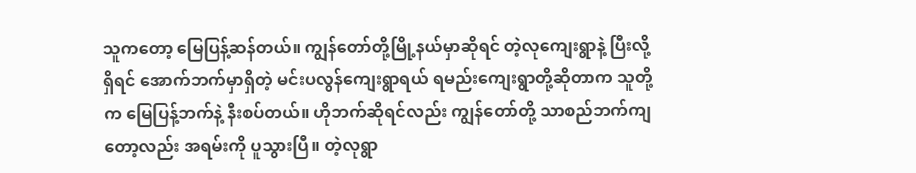သူကတော့ မြေပြန့်ဆန်တယ်။ ကျွန်တော်တို့မြို့နယ်မှာဆိုရင် တဲ့လုကျေးရွာနဲ့ ပြီးလို့ရှိရင် အောက်ဘက်မှာရှိတဲ့ မင်းပလွန်ကျေးရွာရယ် ရမည်းကျေးရွာတို့ဆိုတာက သူတို့က မြေပြန့်ဘက်နဲ့ နီးစပ်တယ်။ ဟိုဘက်ဆိုရင်လည်း ကျွန်တော်တို့ သာစည်ဘက်ကျတော့လည်း အရမ်းကို ပူသွားပြီ။ တဲ့လုရွာ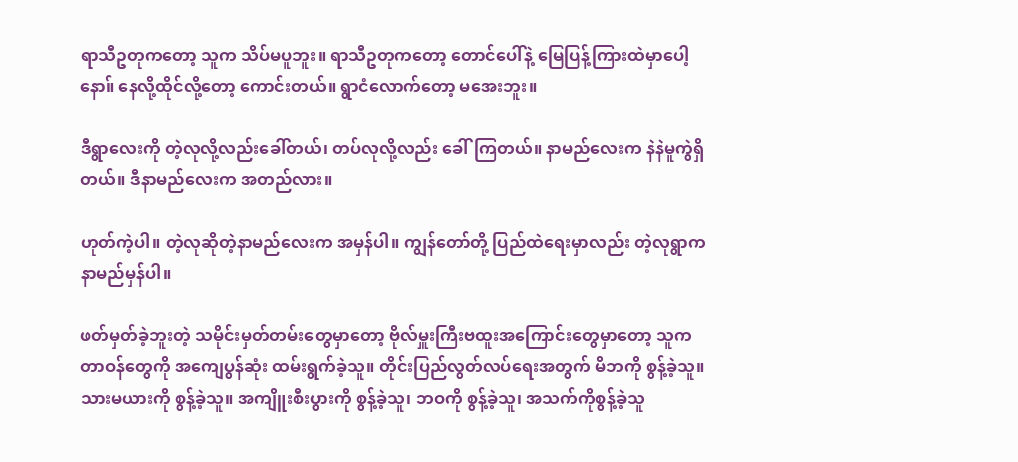ရာသီဥတုကတော့ သူက သိပ်မပူဘူး။ ရာသီဥတုကတော့ တောင်ပေါ်နဲ့ မြေပြန့်ကြားထဲမှာပေါ့နော။် နေလို့ထိုင်လို့တော့ ကောင်းတယ်။ ရွာငံလောက်တော့ မအေးဘူး။

ဒီရွာလေးကို တဲ့လုလို့လည်းခေါ်တယ်၊ တပ်လုလို့လည်း ခေါ်ကြတယ်။ နာမည်လေးက နဲနဲမူကွဲရှိတယ်။ ဒီနာမည်လေးက အတည်လား။

ဟုတ်ကဲ့ပါ။ တဲ့လုဆိုတဲ့နာမည်လေးက အမှန်ပါ။ ကျွန်တော်တို့ ပြည်ထဲရေးမှာလည်း တဲ့လုရွာက နာမည်မှန်ပါ။

ဖတ်မှတ်ခဲ့ဘူးတဲ့ သမိုင်းမှတ်တမ်းတွေမှာတော့ ဗိုလ်မှူးကြီးဗထူးအကြောင်းတွေမှာတော့ သူက တာဝန်တွေကို အကျေပွန်ဆုံး ထမ်းရွက်ခဲ့သူ။ တိုင်းပြည်လွတ်လပ်ရေးအတွက် မိဘကို စွန့်ခဲ့သူ။ သားမယားကို စွန့်ခဲ့သူ။ အကျိူးစီးပွားကို စွန့်ခဲ့သူ၊ ဘဝကို စွန့်ခဲ့သူ၊ အသက်ကိုစွန့်ခဲ့သူ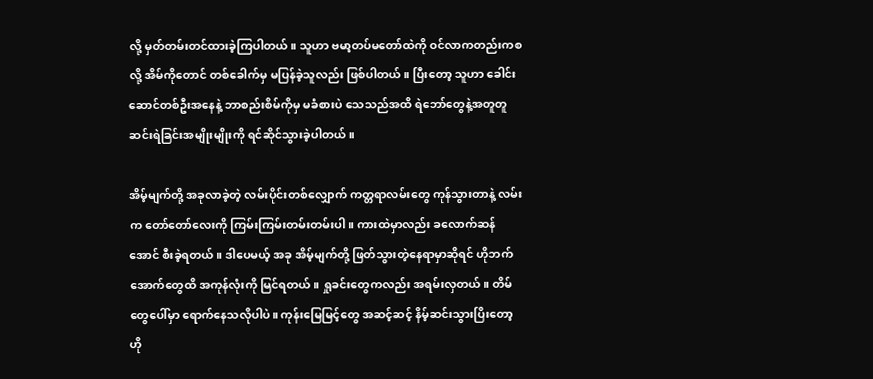လို့ မှတ်တမ်းတင်ထားခဲ့ကြပါတယ်။ သူဟာ ဗမာ့တပ်မတော်ထဲကို ဝင်လာကတည်းကစလို့ အိမ်ကိုတောင် တစ်ခေါက်မှ မပြန်ခဲ့သူလည်း ဖြစ်ပါတယ်။ ပြီးတော့ သူဟာ ခေါင်းဆောင်တစ်ဦးအနေနဲ့ ဘာစည်းစိမ်ကိုမှ မခံစားပဲ သေသည်အထိ ရဲဘော်တွေနဲ့အတူတူ ဆင်းရဲခြင်းအမျိုးမျိုးကို ရင်ဆိုင်သွားခဲ့ပါတယ်။

အိမ့်မျက်တို့ အခုလာခဲ့တဲ့ လမ်းပိုင်းတစ်လျှောက် ကတ္တရာလမ်းတွေ ကုန်သွားတာနဲ့ လမ်းက တော်တော်လေးကို ကြမ်းကြမ်းတမ်းတမ်းပါ။ ကားထဲမှာလည်း ခလောက်ဆန်အောင် စီးခဲ့ရတယ်။ ဒါပေမယ့် အခု အိမ့်မျက်တို့ ဖြတ်သွားတဲ့နေရာမှာဆိုရင် ဟိုဘက်အောက်တွေထိ အကုန်လုံးကို မြင်ရတယ်။ ရှုခင်းတွေကလည်း အရမ်းလှတယ်။ တိမ်တွေပေါ်မှာ ရောက်နေသလိုပါပဲ။ ကုန်းမြေမြင့်တွေ အဆင့်ဆင့် နိမ့်ဆင်းသွားပြိးတော့ ဟို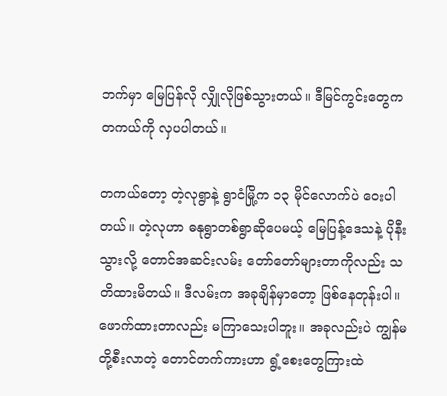ဘက်မှာ မြေပြန်လို လျှိုလိုဖြစ်သွားတယ်။ ဒီမြင်ကွင်းတွေက တကယ်ကို လှပပါတယ်။

တကယ်တော့ တဲ့လုရွာနဲ့ ရွာငံမြို့က ၁၃ မိုင်လောက်ပဲ ဝေးပါတယ်။ တဲ့လုဟာ ဓနုရွာတစ်ရွာဆိုပေမယ့် မြေပြန့်ဒေသနဲ့ ပိုနီးသွားလို့ တောင်အဆင်းလမ်း တော်တော်များတာကိုလည်း သတိထားမိတယ်။ ဒီလမ်းက အခုချိန်မှာတော့ ဖြစ်နေတုန်းပါ။ ဖောက်ထားတာလည်း မကြာသေးပါဘူး။ အခုလည်းပဲ ကျွန်မတို့စီးလာတဲ့ တောင်တက်ကားဟာ ရွံ့စေးတွေကြားထဲ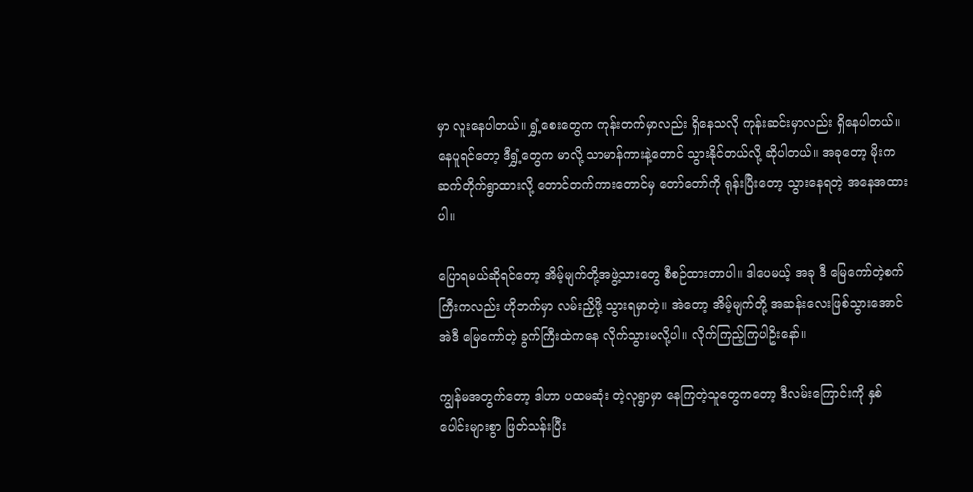မှာ လူးနေပါတယ်။ ရွှံ့စေးတွေက ကုန်းတက်မှာလည်း ရှိနေသလို ကုန်းဆင်းမှာလည်း ရှိနေပါတယ်။ နေပူရင်တော့ ဒီရွှံ့တွေက မာလို့ သာမာန်ကားနဲ့တောင် သွားနိုင်တယ်လို့ ဆိုပါတယ်။ အခုတော့ မိုးက ဆက်တိုက်ရွာထားလို့ တောင်တက်ကားတောင်မှ တော်တော်ကို ရုန်းပြီးတော့ သွားနေရတဲ့ အနေအထားပါ။

ပြောရမယ်ဆိုရင်တော့ အိမ့်မျက်တို့အဖွဲ့သားတွေ စီစဉ်ထားတာပါ။ ဒါပေမယ့် အခု ဒီ မြေကော်တဲ့စက်ကြီးကလည်း ဟိုဘက်မှာ လမ်းညှိဖို့ သွားရမှာတဲ့။ အဲတော့ အိမ့်မျက်တို့ အဆန်းလေးဖြစ်သွားအောင် အဲဒီ မြေကော်တဲ့ ခွက်ကြီးထဲကနေ လိုက်သွားမလို့ပါ။ လိုက်ကြည့်ကြပါဥိးနော်။

ကျွန်မအတွက်တော့ ဒါဟာ ပထမဆုံး တဲ့လုရွာမှာ နေကြတဲ့သူတွေကတော့ ဒီလမ်းကြောင်းကို နှစ်ပေါင်းများစွာ ဖြတ်သန်းပြီး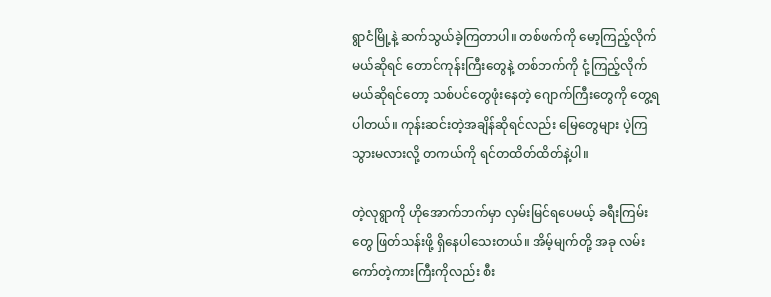ရွာငံမြို့နဲ့ ဆက်သွယ်ခဲ့ကြတာပါ။ တစ်ဖက်ကို မော့ကြည့်လိုက်မယ်ဆိုရင် တောင်ကုန်းကြီးတွေနဲ့ တစ်ဘက်ကို ငုံ့ကြည့်လိုက်မယ်ဆိုရင်တော့ သစ်ပင်တွေဖုံးနေတဲ့ ဂျောက်ကြီးတွေကို တွေ့ရပါတယ်။ ကုန်းဆင်းတဲ့အချိန်ဆိုရင်လည်း မြေတွေများ ပဲ့ကြသွားမလားလို့ တကယ်ကို ရင်တထိတ်ထိတ်နဲ့ပါ။

တဲ့လုရွာကို ဟိုအောက်ဘက်မှာ လှမ်းမြင်ရပေမယ့် ခရီးကြမ်းတွေ ဖြတ်သန်းဖို့ ရှိနေပါသေးတယ်။ အိမ့်မျက်တို့ အခု လမ်းကော်တဲ့ကားကြီးကိုလည်း စီး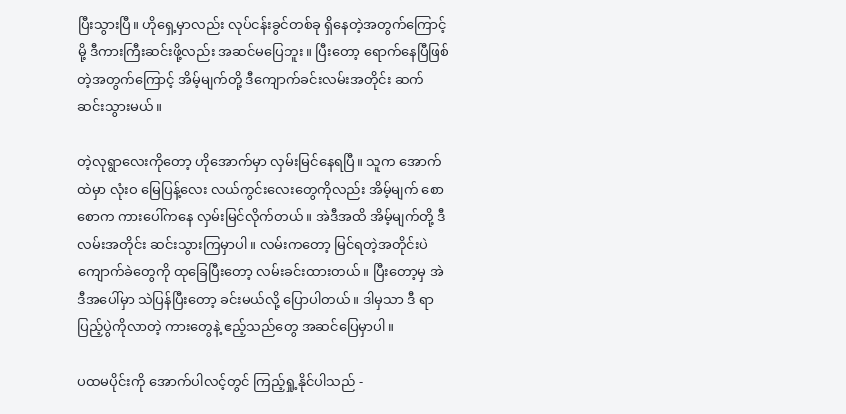ပြီးသွားပြီ။ ဟိုရှေ့မှာလည်း လုပ်ငန်းခွင်တစ်ခု ရှိနေတဲ့အတွက်ကြောင့်မို့ ဒီကားကြီးဆင်းဖို့လည်း အဆင်မပြေဘူး။ ပြီးတော့ ရောက်နေပြီဖြစ်တဲ့အတွက်ကြောင့် အိမ့်မျက်တို့ ဒီကျောက်ခင်းလမ်းအတိုင်း ဆက်ဆင်းသွားမယ်။

တဲ့လုရွာလေးကိုတော့ ဟိုအောက်မှာ လှမ်းမြင်နေရပြီ။ သူက အောက်ထဲမှာ လုံးဝ မြေပြန့်လေး လယ်ကွင်းလေးတွေကိုလည်း အိမ့်မျက် စောစောက ကားပေါ်ကနေ လှမ်းမြင်လိုက်တယ်။ အဲဒီအထိ အိမ့်မျက်တို့ ဒီလမ်းအတိုင်း ဆင်းသွားကြမှာပါ။ လမ်းကတော့ မြင်ရတဲ့အတိုင်းပဲ ကျောက်ခဲတွေကို ထုခြေပြီးတော့ လမ်းခင်းထားတယ်။ ပြီးတော့မှ အဲဒီအပေါ်မှာ သဲပြန်ပြီးတော့ ခင်းမယ်လို့ ပြောပါတယ်။ ဒါမှသာ ဒီ ရာပြည့်ပွဲကိုလာတဲ့ ကားတွေနဲ့ ဧည့်သည်တွေ အဆင်ပြေမှာပါ။

ပထမပိုင်းကို အောက်ပါလင့်တွင် ကြည့်ရှု့နိုင်ပါသည် -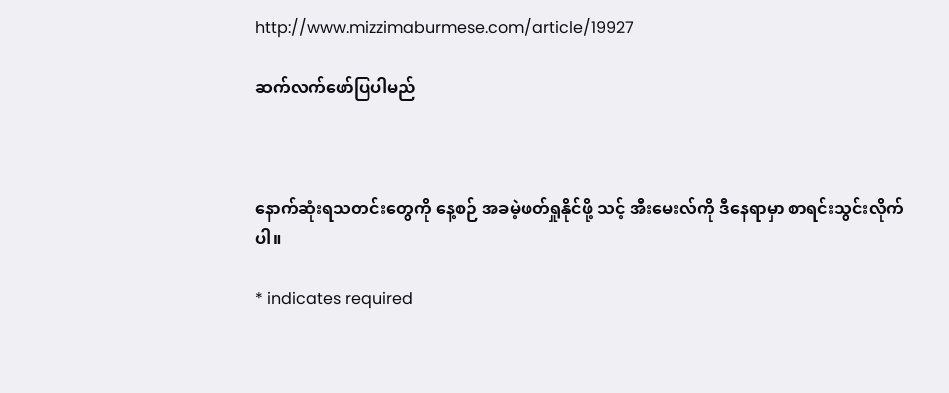http://www.mizzimaburmese.com/article/19927

ဆက်လက်ဖော်ပြပါမည်



နောက်ဆုံးရသတင်းတွေကို နေ့စဉ် အခမဲ့ဖတ်ရှုနိုင်ဖို့ သင့် အီးမေးလ်ကို ဒီနေရာမှာ စာရင်းသွင်းလိုက်ပါ။

* indicates required